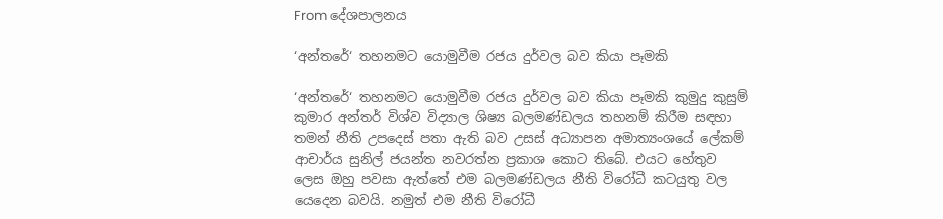From දේශපාලනය

‘අන්තරේ‘ තහනමට යොමුවීම රජය දුර්වල බව කියා පෑමකි

‘අන්තරේ‘ තහනමට යොමුවීම රජය දුර්වල බව කියා පෑමකි කුමුදු කුසුම් කුමාර අන්තර් විශ්ව විද්‍යාල ශිෂ්‍ය බලමණ්ඩලය තහනම් කිරීම සඳහා තමන් නීති උපදෙස් පතා ඇති බව උසස් අධ්‍යාපන අමාත්‍යංශයේ ලේකම් ආචාර්ය සුනිල් ජයන්ත නවරත්න ප්‍රකාශ කොට තිබේ. එයට හේතුව ලෙස ඔහු පවසා ඇත්තේ එම බලමණ්ඩලය නීති විරෝධී කටයුතු වල යෙදෙන බවයි. නමුත් එම නීති විරෝධී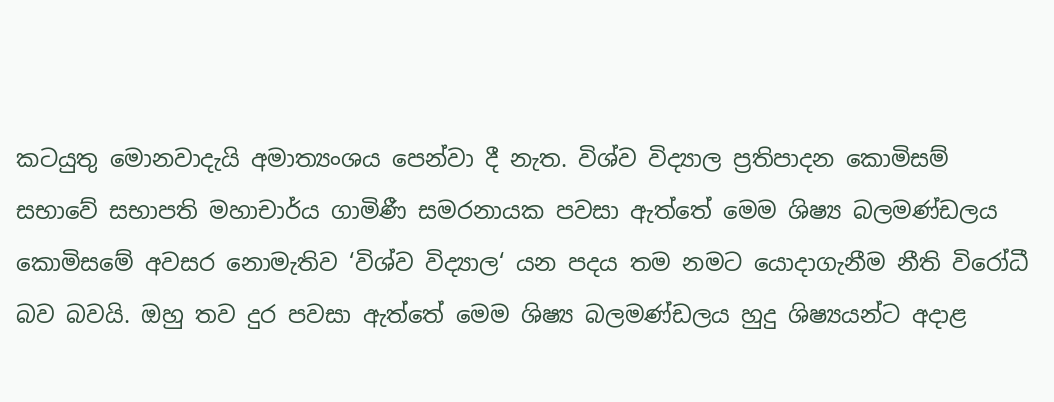කටයුතු මොනවාදැයි අමාත්‍යංශය පෙන්වා දී නැත. විශ්ව විද්‍යාල ප්‍රතිපාදන කොමිසම් සභාවේ සභාපති මහාචාර්ය ගාමිණී සමරනායක පවසා ඇත්තේ මෙම ශිෂ්‍ය බලමණ්ඩලය කොමිසමේ අවසර නොමැතිව ‘විශ්ව විද්‍යාල‘ යන පදය තම නමට යොදාගැනීම නීති විරෝධී බව බවයි. ඔහු තව දුර පවසා ඇත්තේ මෙම ශිෂ්‍ය බලමණ්ඩලය හුදු ශිෂ්‍යයන්ට අදාළ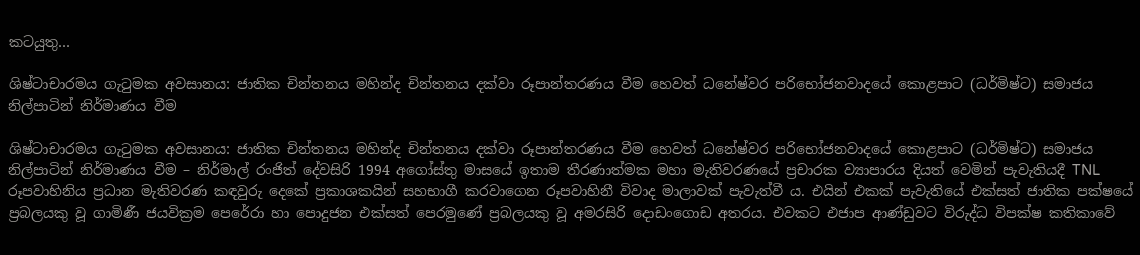කටයුතු…

ශිෂ්ටාචාරමය ගැටුමක අවසානය: ජාතික චින්තනය මහින්ද චින්තනය දක්වා රූපාන්තරණය වීම හෙවත් ධනේෂ්වර පරිභෝජනවාදයේ කොළපාට (ධර්මිෂ්ට) සමාජය නිල්පාටින් නිර්මාණය වීම

ශිෂ්ටාචාරමය ගැටුමක අවසානය: ජාතික චින්තනය මහින්ද චින්තනය දක්වා රූපාන්තරණය වීම හෙවත් ධනේෂ්වර පරිභෝජනවාදයේ කොළපාට (ධර්මිෂ්ට) සමාජය නිල්පාටින් නිර්මාණය වීම – නිර්මාල් රංජිත් දේවසිරි 1994 අගෝස්තු මාසයේ ඉතාම තීරණාත්මක මහා මැතිවරණයේ ප්‍රචාරක ව්‍යාපාරය දියත් වෙමින් පැවැතියදී TNL රූපවාහිනිය ප්‍රධාන මැතිවරණ කඳවුරු දෙකේ ප්‍රකාශකයින් සහභාගී කරවාගෙන රූපවාහිනී විවාද මාලාවක් පැවැත්වී ය. එයින් එකක් පැවැතියේ එක්සත් ජාතික පක්ෂයේ ප්‍රබලයකු වූ ගාමිණී ජයවික්‍රම පෙරේරා හා පොදුජන එක්සත් පෙරමුණේ ප්‍රබලයකු වූ අමරසිරි දොඩංගොඩ අතරය. එවකට එජාප ආණ්ඩුවට විරුද්ධ විපක්ෂ කතිකාවේ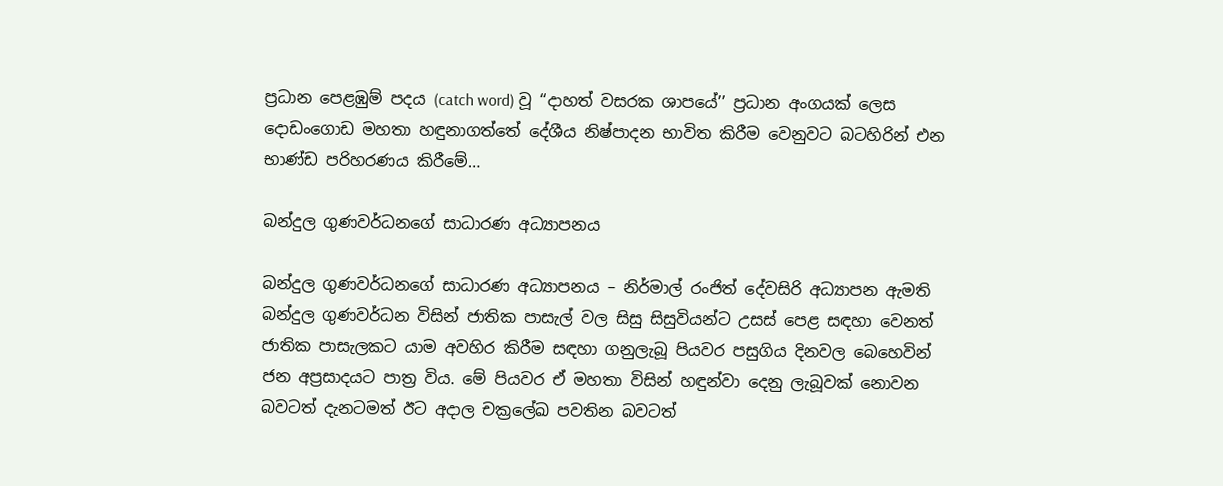ප්‍රධාන පෙළඹුම් පදය (catch word) වූ ‘‘දාහත් වසරක ශාපයේ’’ ප්‍රධාන අංගයක් ලෙස දොඩංගොඩ මහතා හඳුනාගත්තේ දේශීය නිෂ්පාදන භාවිත කිරීම වෙනුවට බටහිරින් එන භාණ්ඩ පරිහරණය කිරීමේ…

බන්දුල ගුණවර්ධනගේ සාධාරණ අධ්‍යාපනය

බන්දුල ගුණවර්ධනගේ සාධාරණ අධ්‍යාපනය – නිර්මාල් රංජිත් දේවසිරි අධ්‍යාපන ඇමති බන්දුල ගුණවර්ධන විසින් ජාතික පාසැල් වල සිසු සිසුවියන්ට උසස් පෙළ සඳහා වෙනත් ජාතික පාසැලකට යාම අවහිර කිරීම සඳහා ගනුලැබූ පියවර පසුගිය දිනවල බෙහෙවින් ජන අප්‍රසාදයට පාත්‍ර විය. මේ පියවර ඒ මහතා විසින් හඳුන්වා දෙනු ලැබූවක් නොවන බවටත් දැනටමත් ඊට අදාල චක්‍රලේඛ පවතින බවටත්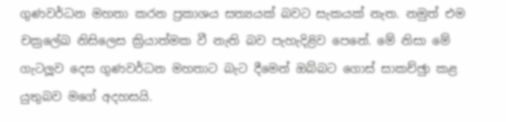ගුණවර්ධන මහතා කරන ප්‍රකාශය සත්‍යයක් බවට සැකයක් නැත. නමුත් එම චක්‍රලේඛ නිසිලෙස ක්‍රියාත්මක වී නැති බව පැහැදිළිව පෙනේ. මේ නිසා මේ ගැටලූව දෙස ගුණවර්ධන මහතාට බැට දීමෙන් ඔබ්බට ගොස් සාකච්ඡුා කළ යුතුබව මගේ අදහසයි.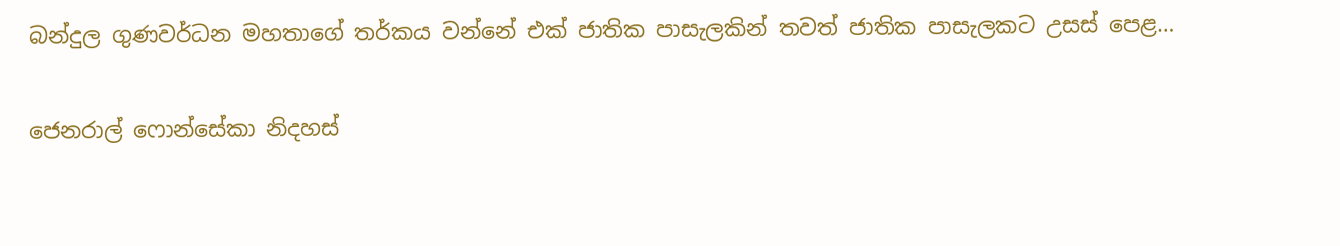බන්දුල ගුණවර්ධන මහතාගේ තර්කය වන්නේ එක් ජාතික පාසැලකින් තවත් ජාතික පාසැලකට උසස් පෙළ…

ජෙනරාල් ෆොන්සේකා නිදහස්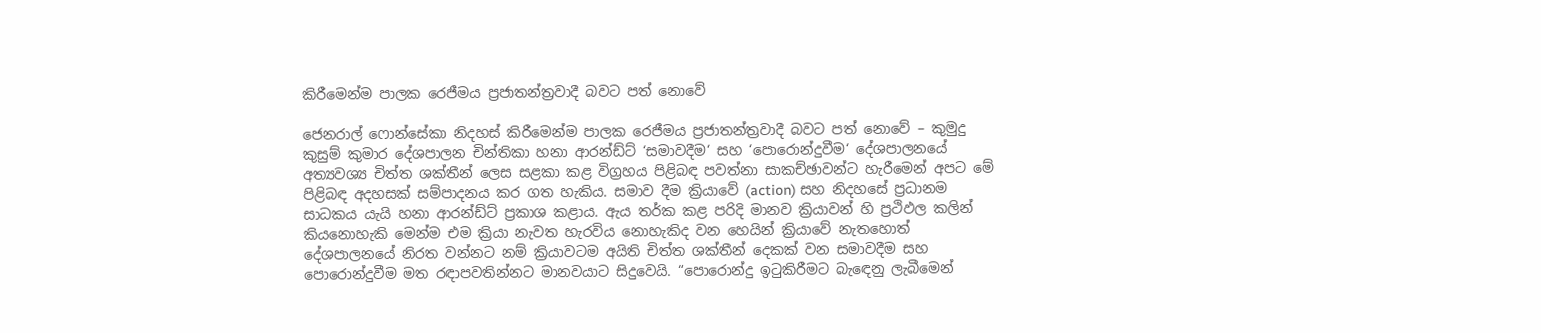කිරීමෙන්ම පාලක රෙජීමය ප්‍රජාතන්ත්‍රවාදී බවට පත් නොවේ

ජෙනරාල් ෆොන්සේකා නිදහස් කිරීමෙන්ම පාලක රෙජීමය ප්‍රජාතන්ත්‍රවාදී බවට පත් නොවේ – කුමුදු කුසුම් කුමාර දේශපාලන චින්තිකා හනා ආරන්ඩ්ට් ‘සමාවදීම‘ සහ ‘පොරොන්දුවීම‘ දේශපාලනයේ අත්‍යවශ්‍ය චිත්ත ශක්තීන් ලෙස සළකා කළ විග්‍රහය පිළිබඳ පවත්නා සාකච්ඡාවන්ට හැරීමෙන් අපට මේ පිළිබඳ අදහසක් සම්පාදනය කර ගත හැකිය. සමාව දීම ක්‍රියාවේ (action) සහ නිදහසේ ප්‍රධානම සාධකය යැයි හනා ආරන්ඩ්ට් ප්‍රකාශ කළාය. ඇය තර්ක කළ පරිදි මානව ක්‍රියාවන් හි ප්‍රථිඵල කලින් කියනොහැකි මෙන්ම එම ක්‍රියා නැවත හැරවිය නොහැකිද වන හෙයින් ක්‍රියාවේ නැතහොත් දේශපාලනයේ නිරත වන්නට නම් ක්‍රියාවටම අයිති චිත්ත ශක්තීන් දෙකක් වන සමාවදීම සහ පොරොන්දුවීම මත රඳාපවතින්නට මානවයාට සිදුවෙයි. “පොරොන්දු ඉටුකිරීමට බැඳෙනු ලැබීමෙන්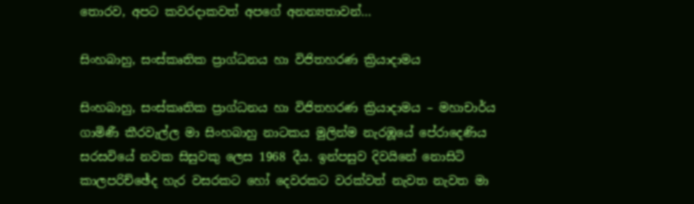තොරව, අපට කවරදාකවත් අපගේ අනන්‍යතාවන්…

සිංහබාහු, සංස්‌කෘතික ප්‍රාග්ධනය හා විජිතහරණ ක්‍රියාදාමය

සිංහබාහු, සංස්‌කෘතික ප්‍රාග්ධනය හා විජිතහරණ ක්‍රියාදාමය – මහාචාර්ය ගාමිණී කීරවැල්ල මා සිංහබාහු නාටකය මුලින්ම නැරඹූයේ පේරාදෙණිය සරසවියේ නවක සිසුවකු ලෙස 1968 දීය. ඉන්පසුව දිවයිනේ නොසිටි කාලපරිච්ඡේද හැර වසරකට හෝ දෙවරකට වරක්‌වත් නැවත නැවත මා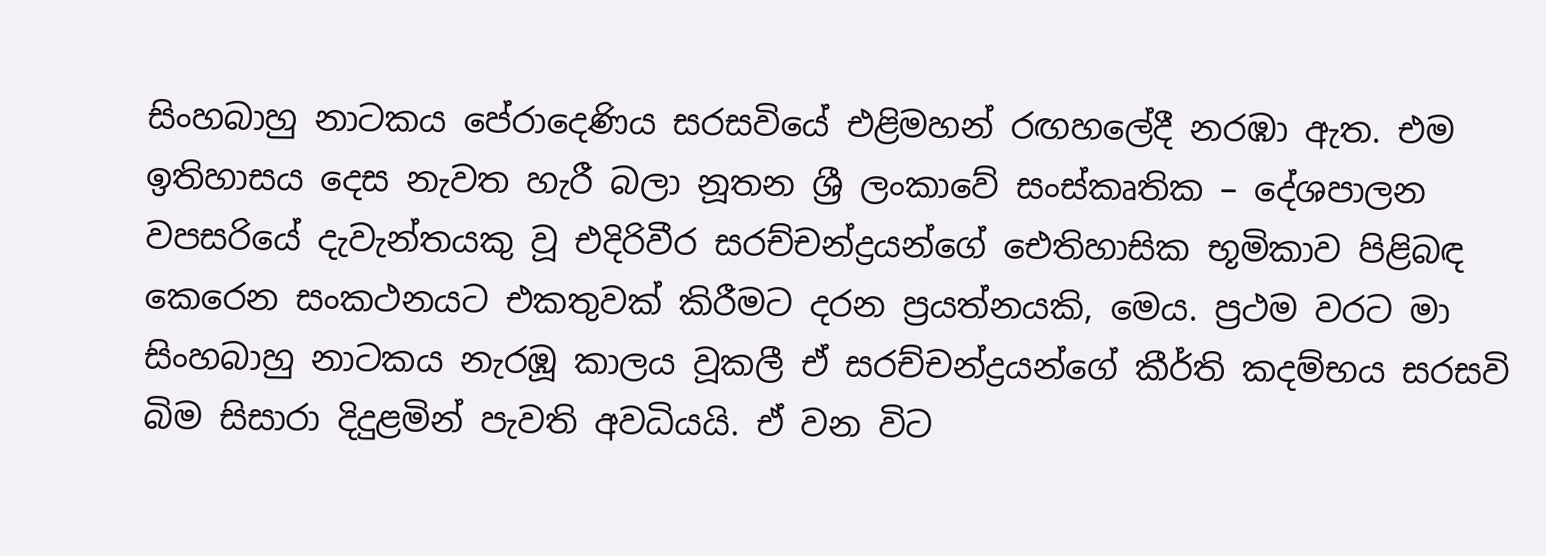සිංහබාහු නාටකය පේරාදෙණිය සරසවියේ එළිමහන් රඟහලේදී නරඹා ඇත. එම ඉතිහාසය දෙස නැවත හැරී බලා නූතන ශ්‍රී ලංකාවේ සංස්‌කෘතික – දේශපාලන වපසරියේ දැවැන්තයකු වූ එදිරිවීර සරච්චන්ද්‍රයන්ගේ ඓතිහාසික භූමිකාව පිළිබඳ කෙරෙන සංකථනයට එකතුවක්‌ කිරීමට දරන ප්‍රයත්නයකි, මෙය. ප්‍රථම වරට මා සිංහබාහු නාටකය නැරඹූ කාලය වූකලී ඒ සරච්චන්ද්‍රයන්ගේ කීර්ති කදම්භය සරසවි බිම සිසාරා දිදුළමින් පැවති අවධියයි. ඒ වන විට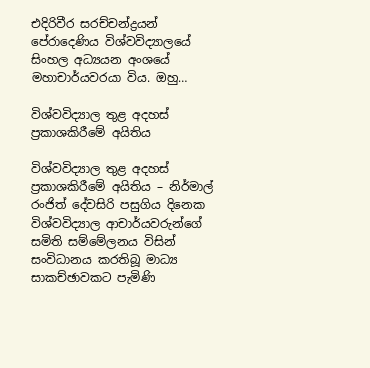එදිරිවීර සරච්චන්ද්‍රයන් පේරාදෙණිය විශ්වවිද්‍යාලයේ සිංහල අධ්‍යයන අංශයේ මහාචාර්යවරයා විය. ඔහු…

විශ්වවිද්‍යාල තුළ අදහස් ප්‍රකාශකිරීමේ අයිතිය

විශ්වවිද්‍යාල තුළ අදහස් ප්‍රකාශකිරීමේ අයිතිය – නිර්මාල් රංජිත් දේවසිරි පසුගිය දිනෙක විශ්වවිද්‍යාල ආචාර්යවරුන්ගේ සමිති සම්මේලනය විසින් සංවිධානය කරතිබූ මාධ්‍ය සාකච්ඡාවකට පැමිණි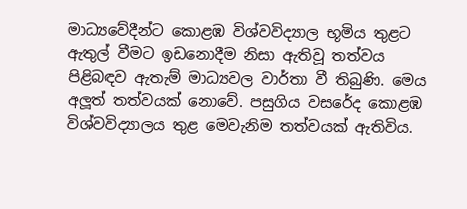මාධ්‍යවේදීන්ට කොළඹ විශ්වවිද්‍යාල භූමිය තුළට ඇතුල් වීමට ඉඩනොදීම නිසා ඇතිවූ තත්වය පිළිබඳව ඇතැම් මාධ්‍යවල වාර්තා වී තිබුණි. මෙය අලූත් තත්වයක් නොවේ. පසුගිය වසරේද කොළඹ විශ්වවිද්‍යාලය තුළ මෙවැනිම තත්වයක් ඇතිවිය.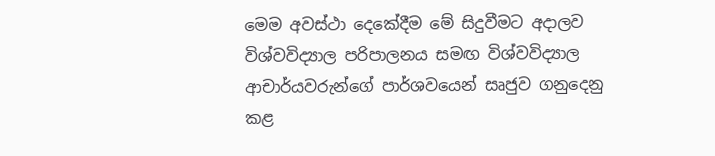මෙම අවස්ථා දෙකේදීම මේ සිදුවීමට අදාලව විශ්වවිද්‍යාල පරිපාලනය සමඟ විශ්වවිද්‍යාල ආචාර්යවරුන්ගේ පාර්ශවයෙන් සෘජුව ගනුදෙනු කළ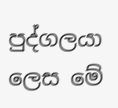පුද්ගලයා ලෙස මේ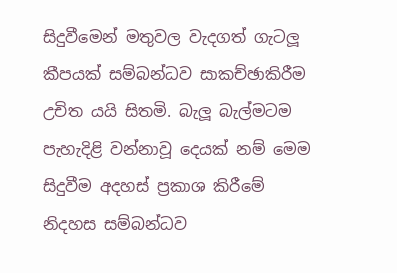සිදුවීමෙන් මතුවල වැදගත් ගැටලූ කීපයක් සම්බන්ධව සාකච්ඡාකිරීම උචිත යයි සිතමි. බැලූ බැල්මටම පැහැදිළි වන්නාවූ දෙයක් නම් මෙම සිදුවීම අදහස් ප්‍රකාශ කිරීමේ නිදහස සම්බන්ධව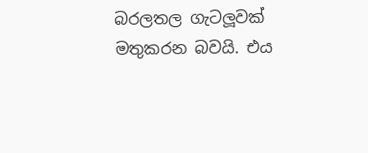බරලතල ගැටලූවක් මතුකරන බවයි. එය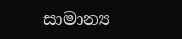සාමාන්‍ය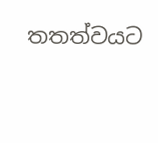තතත්වයට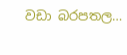වඩා බරපතල…